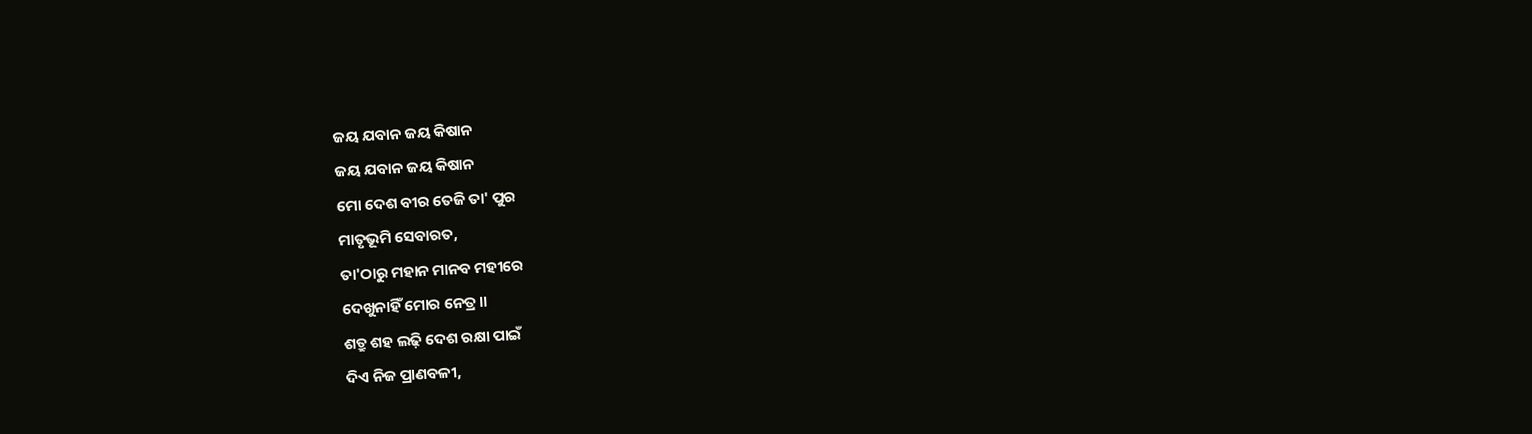ଜୟ ଯବାନ ଜୟ କିଷାନ
ଜୟ ଯବାନ ଜୟ କିଷାନ
ମୋ ଦେଶ ବୀର ତେଜି ତା' ପୁର
ମାତୃଭୂମି ସେବାରତ,
ତା'ଠାରୁ ମହାନ ମାନବ ମହୀରେ
ଦେଖୁନାହିଁ ମୋର ନେତ୍ର।।
ଶତ୍ରୁ ଶହ ଲଢ଼ି ଦେଶ ରକ୍ଷା ପାଇଁ
ଦିଏ ନିଜ ପ୍ରାଣବଳୀ,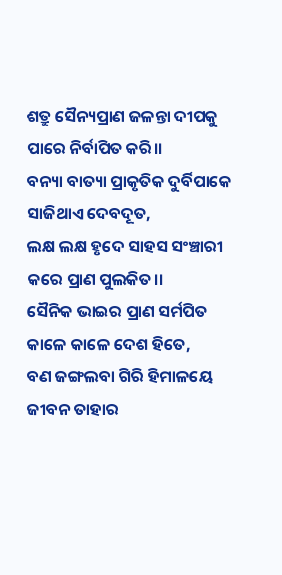ଶତ୍ରୁ ସୈନ୍ୟପ୍ରାଣ ଜଳନ୍ତା ଦୀପକୁ
ପାରେ ନିର୍ବାପିତ କରି।।
ବନ୍ୟା ବାତ୍ୟା ପ୍ରାକୃତିକ ଦୁର୍ବିପାକେ
ସାଜିଥାଏ ଦେବଦୂତ,
ଲକ୍ଷ ଲକ୍ଷ ହୃଦେ ସାହସ ସଂଞ୍ଚାରୀ
କରେ ପ୍ରାଣ ପୁଲକିତ।।
ସୈନିକ ଭାଇର ପ୍ରାଣ ସର୍ମପିତ
କାଳେ କାଳେ ଦେଶ ହିତେ,
ବଣ ଜଙ୍ଗଲବା ଗିରି ହିମାଳୟେ
ଜୀବନ ତାହାର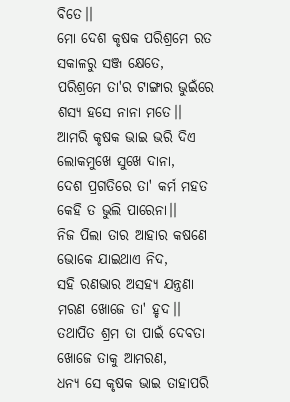ବିତେ।।
ମୋ ଦେଶ କୃଷକ ପରିଶ୍ରମେ ରତ
ସକାଳରୁ ସଞ୍ଜ କ୍ଷେତେ,
ପରିଶ୍ରମେ ତା'ର ଟାଙ୍ଗାର ଭୁଇଁରେ
ଶସ୍ୟ ହସେ ନାନା ମତେ।।
ଆମରି କୃଷକ ଭାଇ ଭରି ଦିଏ
ଲୋକମୁଖେ ସୁଖେ ଦାନା,
ଦେଶ ପ୍ରଗତିରେ ତା' କର୍ମ ମହତ
କେହି ତ ଭୁଲି ପାରେନା।।
ନିଜ ପିଲା ତାର ଆହାର କଷଣେ
ଭୋକେ ଯାଇଥାଏ ନିଦ,
ସହି ରଣଭାର ଅସହ୍ୟ ଯନ୍ତ୍ରଣା
ମରଣ ଖୋଜେ ତା' ହୃଦ।।
ତଥାପିତ ଶ୍ରମ ତା ପାଇଁ ଦେବତା
ଖୋଜେ ତାକୁ ଆମରଣ,
ଧନ୍ୟ ସେ କୃଷକ ଭାଇ ତାହାପରି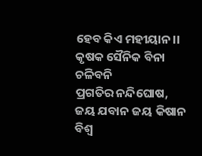ହେବ କିଏ ମହୀୟାନ।।
କୃଷକ ସୈନିକ ବିନା ଚଳିବନି
ପ୍ରଗତିର ନନ୍ଦିଘୋଷ,
ଜୟ ଯବାନ ଜୟ କିଷାନ
ବିଶ୍ୱ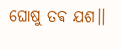ଘୋଷୁ ତଵ ଯଶ।।